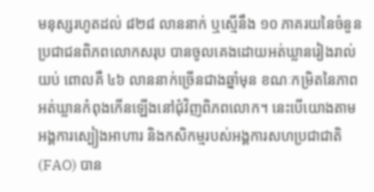មនុស្សរហូតដល់ ៨២៨ លាននាក់ ឬស្មើនឹង ១០ ភាគរយនៃចំនួនប្រជាជនពិភពលោកសរុប បានចូលគេងដោយអត់ឃ្លានរៀងរាល់យប់ ពោលគឺ ៤៦ លាននាក់ច្រើនជាងឆ្នាំមុន ខណៈកម្រិតនៃភាពអត់ឃ្លានកំពុងកើនឡើងនៅជុំវិញពិភពលោក។ នេះបើយោងតាមអង្គការស្បៀងអាហារ និងកសិកម្មរបស់អង្គការសហប្រជាជាតិ (FAO) បាន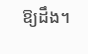ឱ្យដឹង។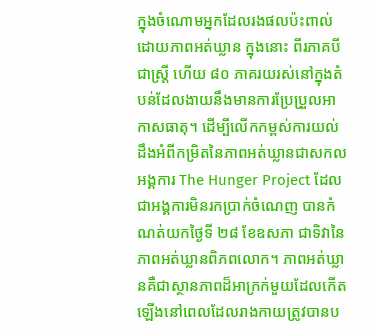ក្នុងចំណោមអ្នកដែលរងផលប៉ះពាល់ដោយភាពអត់ឃ្លាន ក្នុងនោះ ពីរភាគបីជាស្ត្រី ហើយ ៨០ ភាគរយរស់នៅក្នុងតំបន់ដែលងាយនឹងមានការប្រែប្រួលអាកាសធាតុ។ ដើម្បីលើកកម្ពស់ការយល់ដឹងអំពីកម្រិតនៃភាពអត់ឃ្លានជាសកល អង្គការ The Hunger Project ដែលជាអង្គការមិនរកប្រាក់ចំណេញ បានកំណត់យកថ្ងៃទី ២៨ ខែឧសភា ជាទិវានៃភាពអត់ឃ្លានពិភពលោក។ ភាពអត់ឃ្លានគឺជាស្ថានភាពដ៏អាក្រក់មួយដែលកើតឡើងនៅពេលដែលរាងកាយត្រូវបានប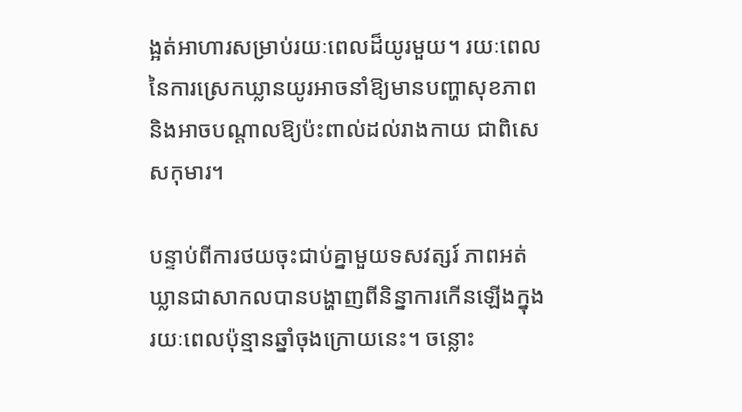ង្អត់អាហារសម្រាប់រយៈពេលដ៏យូរមួយ។ រយៈពេលនៃការស្រេកឃ្លានយូរអាចនាំឱ្យមានបញ្ហាសុខភាព និងអាចបណ្តាលឱ្យប៉ះពាល់ដល់រាងកាយ ជាពិសេសកុមារ។

បន្ទាប់ពីការថយចុះជាប់គ្នាមួយទសវត្សរ៍ ភាពអត់ឃ្លានជាសាកលបានបង្ហាញពីនិន្នាការកើនឡើងក្នុងរយៈពេលប៉ុន្មានឆ្នាំចុងក្រោយនេះ។ ចន្លោះ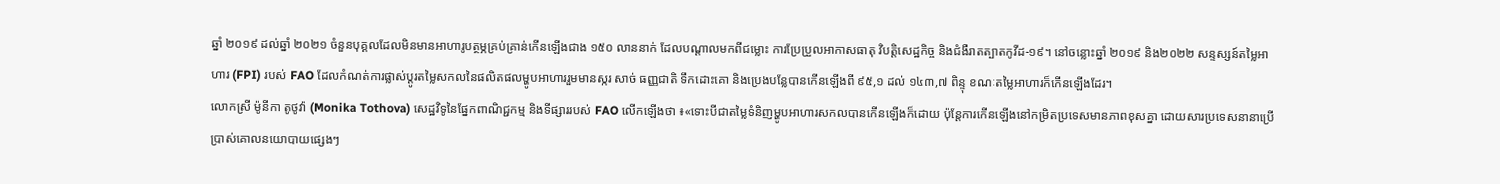ឆ្នាំ ២០១៩ ដល់ឆ្នាំ ២០២១ ចំនួនបុគ្គលដែលមិនមានអាហារូបត្ថម្ភគ្រប់គ្រាន់កើនឡើងជាង ១៥០ លាននាក់ ដែលបណ្តាលមកពីជម្លោះ ការប្រែប្រួលអាកាសធាតុ វិបត្តិសេដ្ឋកិច្ច និងជំងឺរាតត្បាតកូវីដ-១៩។ នៅចន្លោះឆ្នាំ ២០១៩ និង២០២២ សន្ទស្សន៍តម្លៃអាហារ (FPI) របស់ FAO ដែលកំណត់ការផ្លាស់ប្ដូរតម្លៃសកលនៃផលិតផលម្ហូបអាហាររួមមានស្ករ សាច់ ធញ្ញជាតិ ទឹកដោះគោ និងប្រេងបន្លែបានកើនឡើងពី ៩៥,១ ដល់ ១៤៣,៧ ពិន្ទុ ខណៈតម្លៃអាហារក៏កើនឡើងដែរ។
លោកស្រី ម៉ូនីកា តូថូវ៉ា (Monika Tothova) សេដ្ឋវិទូនៃផ្នែកពាណិជ្ជកម្ម និងទីផ្សាររបស់ FAO លើកឡើងថា ៖«ទោះបីជាតម្លៃទំនិញម្ហូបអាហារសកលបានកើនឡើងក៏ដោយ ប៉ុន្តែការកើនឡើងនៅកម្រិតប្រទេសមានភាពខុសគ្នា ដោយសារប្រទេសនានាប្រើប្រាស់គោលនយោបាយផ្សេងៗ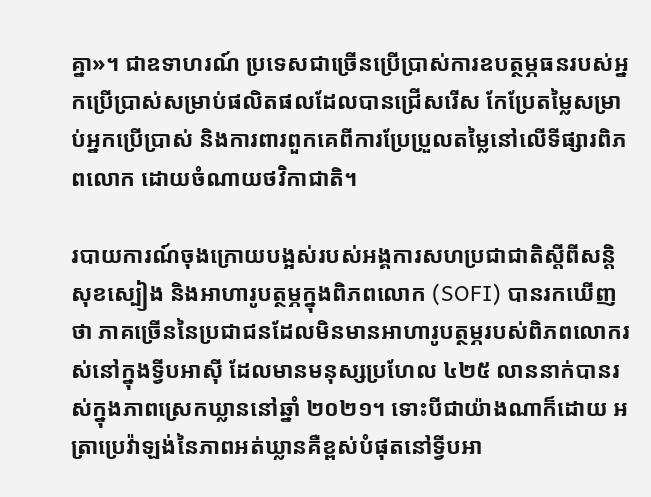គ្នា»។ ជាឧទាហរណ៍ ប្រទេសជាច្រើនប្រើប្រាស់ការឧបត្ថម្ភធនរបស់អ្នកប្រើប្រាស់សម្រាប់ផលិតផលដែលបានជ្រើសរើស កែប្រែតម្លៃសម្រាប់អ្នកប្រើប្រាស់ និងការពារពួកគេពីការប្រែប្រួលតម្លៃនៅលើទីផ្សារពិភពលោក ដោយចំណាយថវិកាជាតិ។

របាយការណ៍ចុងក្រោយបង្អស់របស់អង្គការសហប្រជាជាតិស្តីពីសន្តិសុខស្បៀង និងអាហារូបត្ថម្ភក្នុងពិភពលោក (SOFI) បានរកឃើញថា ភាគច្រើននៃប្រជាជនដែលមិនមានអាហារូបត្ថម្ភរបស់ពិភពលោករស់នៅក្នុងទ្វីបអាស៊ី ដែលមានមនុស្សប្រហែល ៤២៥ លាននាក់បានរស់ក្នុងភាពស្រេកឃ្លាននៅឆ្នាំ ២០២១។ ទោះបីជាយ៉ាងណាក៏ដោយ អត្រាប្រេវ៉ាឡង់នៃភាពអត់ឃ្លានគឺខ្ពស់បំផុតនៅទ្វីបអា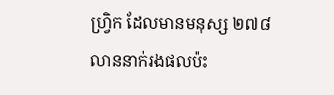ហ្រ្វិក ដែលមានមនុស្ស ២៧៨ លាននាក់រងផលប៉ះ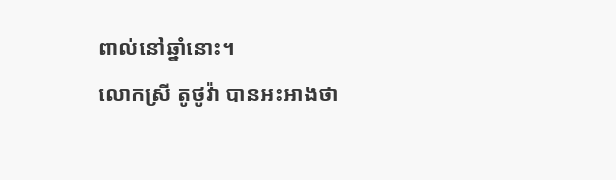ពាល់នៅឆ្នាំនោះ។
លោកស្រី តូថូវ៉ា បានអះអាងថា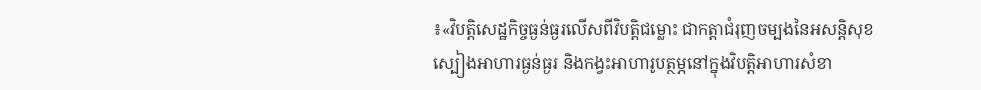៖«វិបត្តិសេដ្ឋកិច្ចធ្ងន់ធ្ងរលើសពីវិបត្តិជម្លោះ ជាកត្តាជំរុញចម្បងនៃអសន្តិសុខស្បៀងអាហារធ្ងន់ធ្ងរ និងកង្វះអាហារូបត្ថម្ភនៅក្នុងវិបត្តិអាហារសំខា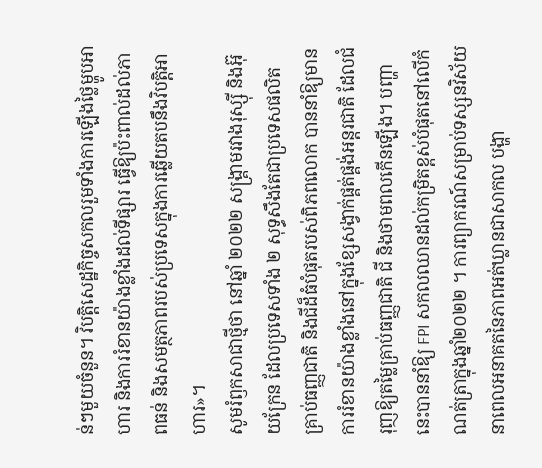ន់ៗមួយចំនួន។ វិបត្តិសេដ្ឋកិច្ចសកលរួមទាំងការឡើងថ្លៃម្ហូបអាហារ និងការរំខានយ៉ាងខ្លាំងដល់ទីផ្សារ ធ្វើឱ្យប៉ះពាល់ដល់ភាពធន់ និងសមត្ថភាពរបស់ប្រទេសក្នុងការឆ្លើយតបនឹងវិបត្តិអាហារ»។
សូមរំឭកសាជាថ្មីថា នៅឆ្នាំ ២០២២ សង្រ្គាមរវាងរុស្ស៊ី និងអ៊ុយក្រែន ដែលប្រទេសទាំង ២ សុទ្ធសឹងតែជាប្រទេសផលិតគ្រាប់ធញ្ញជាតិ និងជីដ៏ធំបំផុតរបស់ពិភពលោក បាននាំឱ្យមានការរំខានយ៉ាងខ្លាំងនៅក្នុងខ្សែសង្វាក់ផ្គត់ផ្គង់អន្តរជាតិ ដែលជំរុញឱ្យតម្លៃគ្រាប់ធញ្ញជាតិ ជី និងថាមពលកើនឡើង។ បញ្ហានេះបាននាំឱ្យ FPI សកលឈានដល់កម្រិតខ្ពស់បំផុតនៅលើកំណត់ត្រាក្នុងឆ្នាំ២០២២ ។ ការព្យាករណ៍សម្រាប់ទស្សនវិស័យនាពេលអនាគតនៃភាពអត់ឃ្លានជាសាកល បង្ហា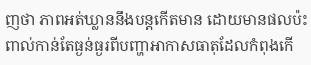ញថា ភាពអត់ឃ្លាននឹងបន្តកើតមាន ដោយមានផលប៉ះពាល់កាន់តែធ្ងន់ធ្ងរពីបញ្ហាអាកាសធាតុដែលកំពុងកើ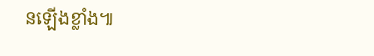នឡើងខ្លាំង៕